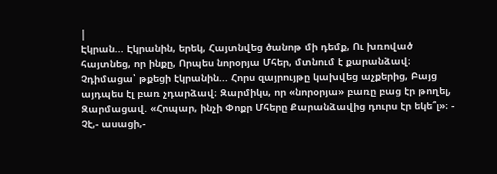|
Էկրան... Էկրանին, երեկ, Հայտնվեց ծանոթ մի դեմք, Ու խռոված հայտնեց, որ ինքը, Որպես նորօրյա Մհեր, մտնում է քարանձավ։ Չդիմացա՝ թքեցի էկրանին... Հորս զայրույթը կախվեց աչքերից, Բայց այդպես էլ բառ չդարձավ։ Զարմիկս, որ «նորօրյա» բառը բաց էր թողել, Զարմացավ. «Հոպար, ինչի Փոքր Մհերը Քարանձավից դուրս էր եկե՞լ»։ - Չէ,- ասացի,-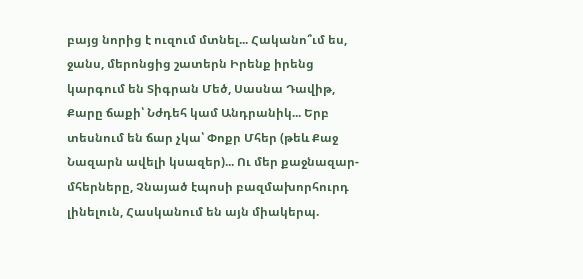բայց նորից է ուզում մտնել... Հականո՞ւմ ես, ջանս, մերոնցից շատերն Իրենք իրենց կարգում են Տիգրան Մեծ, Սասնա Դավիթ, Քարը ճաքի՝ Նժդեհ կամ Անդրանիկ... Երբ տեսնում են ճար չկա՝ Փոքր Մհեր (թեև Քաջ Նազարն ավելի կսազեր)... Ու մեր քաջնազար-մհերները, Չնայած էպոսի բազմախորհուրդ լինելուն, Հասկանում են այն միակերպ.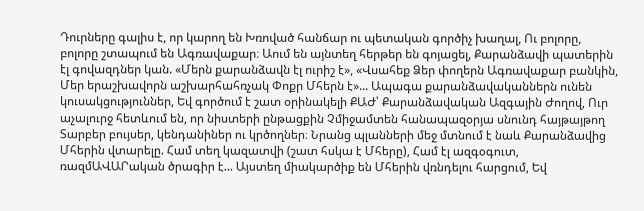Դուրները գալիս է, որ կարող են Խռոված հանճար ու պետական գործիչ խաղալ, Ու բոլորը, բոլորը շտապում են Ագռավաքար։ Աում են այնտեղ հերթեր են գոյացել, Քարանձավի պատերին էլ գովազդներ կան. «Մերն քարանձավն էլ ուրիշ է», «Վսահեք Ձեր փողերն Ագռավաքար բանկին, Մեր երաշխավորն աշխարհահռչակ Փոքր Մհերն է»... Ապագա քարանձավականներն ունեն կուսակցություններ, Եվ գործում է շատ օրինակելի ՔԱԺ՝ Քարանձավական Ազգային Ժողով, Ուր աչալուրջ հետևում են, որ նիստերի ընթացքին Չմիջամտեն հանապազօրյա սնունդ հայթայթող Տարբեր բույսեր, կենդանիներ ու կրծողներ։ Նրանց պլանների մեջ մտնում է նաև Քարանձավից Մհերին վտարելը. Համ տեղ կազատվի (շատ հսկա է Մհերը), Համ էլ ազգօգուտ, ռազմԱՎԱՐական ծրագիր է... Այստեղ միակարծիք են Մհերին վռնդելու հարցում, Եվ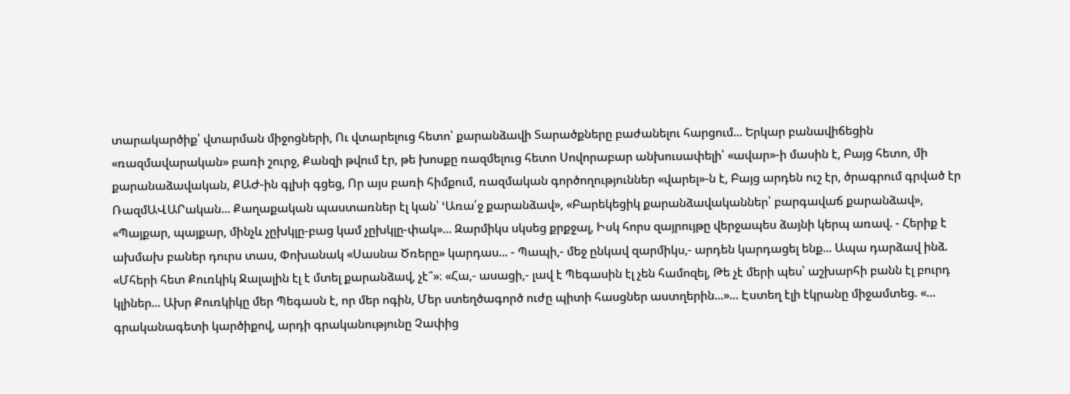տարակարծիք՝ վտարման միջոցների, Ու վտարելուց հետո՝ քարանձավի Տարածքները բաժանելու հարցում... Երկար բանավիճեցին «ռազմավարական» բառի շուրջ, Քանզի թվում էր, թե խոսքը ռազմելուց հետո Սովորաբար անխուսափելի՝ «ավար»-ի մասին է, Բայց հետո, մի քարանաձավական, ՔԱԺ-ին գլխի գցեց, Որ այս բառի հիմքում, ռազմական գործողություններ «վարել»-ն է, Բայց արդեն ուշ էր, ծրագրում գրված էր ՌազմԱՎԱՐական... Քաղաքական պաստառներ էլ կան՝ ՙԱռա՛ջ քարանձավ», «Բարեկեցիկ քարանձավականներ՝ բարգավաճ քարանձավ», «Պայքար, պայքար, մինչև չըխկլը-բաց կամ չըխկլը-փակ»... Զարմիկս սկսեց քրքջալ, Իսկ հորս զայրույթը վերջապես ձայնի կերպ առավ. - Հերիք է ախմախ բաներ դուրս տաս, Փոխանակ «Սասնա Ծռերը» կարդաս... - Պապի,- մեջ ընկավ զարմիկս,- արդեն կարդացել ենք... Ապա դարձավ ինձ. «Մհերի հետ Քուռկիկ Ջալալին էլ է մտել քարանձավ, չէ՞»։ «Հա,- ասացի,- լավ է Պեգասին էլ չեն համոզել, Թե չէ մերի պես՝ աշխարհի բանն էլ բուրդ կլիներ... Ախր Քուռկիկը մեր Պեգասն է, որ մեր ոգին, Մեր ստեղծագործ ուժը պիտի հասցներ աստղերին...»... Էստեղ էլի էկրանը միջամտեց. «... գրականագետի կարծիքով, արդի գրականությունը Չափից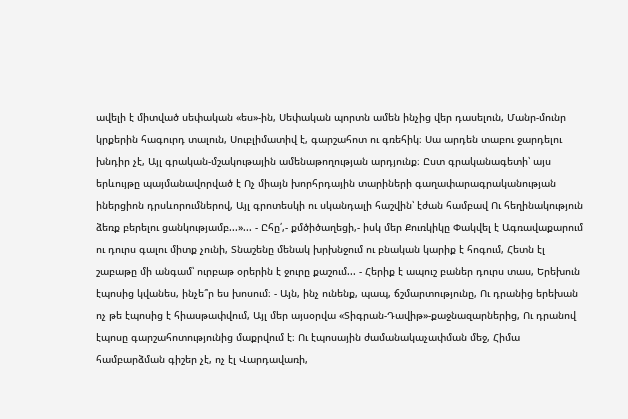ավելի է միտված սեփական «ես»-ին, Սեփական պորտն ամեն ինչից վեր դասելուն, Մանր-մունր կրքերին հագուրդ տալուն, Սուբլիմատիվ է, գարշահոտ ու գռեհիկ։ Սա արդեն տաբու ջարդելու խնդիր չէ, Այլ գրական-մշակութային ամենաթողության արդյունք։ Ըստ գրականագետի՝ այս երևույթը պայմանավորված է Ոչ միայն խորհրդային տարիների գաղափարագրականության իներցիոն դրսևորումներով, Այլ գրոտեսկի ու սկանդալի հաշվին՝ էժան համբավ Ու հեղինակություն ձեռք բերելու ցանկությամբ...»... - Ըհը՛,- քմծիծաղեցի,- իսկ մեր Քուռկիկը Փակվել է Ագռավաքարում ու դուրս գալու միտք չունի, Տնաշենը մենակ խրխնջում ու բնական կարիք է հոգում, Հետն էլ շաբաթը մի անգամ՝ ուրբաթ օրերին է ջուրը քաշում... - Հերիք է ապուշ բաներ դուրս տաս, Երեխուն էպոսից կվանես, ինչե՞ր ես խոսում։ - Այն, ինչ ունենք, պապ, ճշմարտությունը, Ու դրանից երեխան ոչ թե էպոսից է հիասթափվում, Այլ մեր այսօրվա «Տիգրան-Դավիթ»-քաջնազարներից, Ու դրանով էպոսը գարշահոտությունից մաքրվում է։ Ու էպոսային ժամանակաչափման մեջ, Հիմա համբարձման գիշեր չէ, ոչ էլ Վարդավառի,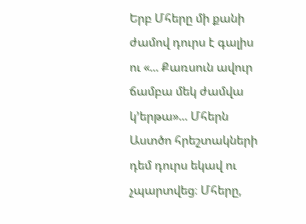Երբ Մհերը մի քանի ժամով դուրս է գալիս ու «... Քառսուն ավուր ճամբա մեկ ժամվա կ՚երթա»... Մհերն Աստծո հրեշտակների դեմ դուրս եկավ ու չպարտվեց։ Մհերը,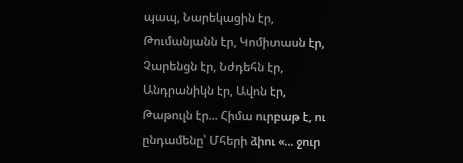պապ, Նարեկացին էր, Թումանյանն էր, Կոմիտասն էր, Չարենցն էր, Նժդեհն էր, Անդրանիկն էր, Ավոն էր, Թաթուլն էր... Հիմա ուրբաթ է, ու ընդամենը՝ Մհերի ձիու «... ջուր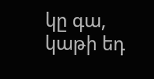կը գա, կաթի եդ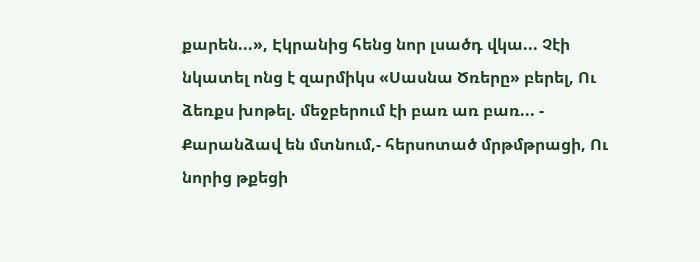քարեն...», Էկրանից հենց նոր լսածդ վկա... Չէի նկատել ոնց է զարմիկս «Սասնա Ծռերը» բերել, Ու ձեռքս խոթել. մեջբերում էի բառ առ բառ... - Քարանձավ են մտնում,- հերսոտած մրթմթրացի, Ու նորից թքեցի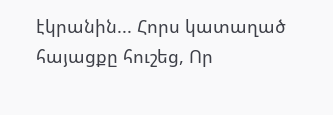էկրանին... Հորս կատաղած հայացքը հուշեց, Որ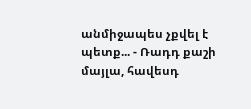անմիջապես չքվել է պետք... - Ռադդ քաշի մայլա, հավեսդ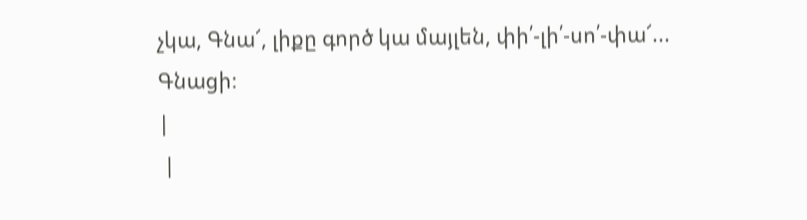չկա, Գնա՜, լիքը գործ կա մայլեն, փի՛-լի՛-սո՛-փա՜... Գնացի։
|
 |